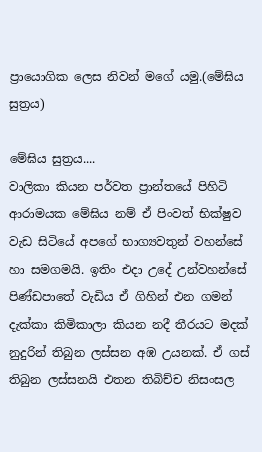ප්‍රායොගික ලෙස නිවන් මගේ යමු.(මේඝිය සුත්‍රය)

මේඝිය සුත්‍රය....
වාලිකා කියන පර්වත ප්‍රාන්තයේ පිහිටි ආරාමයක මේඝිය නම් ඒ පිංවත් භික්ෂුව වැඩ සිටියේ අපගේ භාග්‍යවතුන් වහන්සේ හා සමගමයි. ඉතිං එදා උදේ උන්වහන්සේ පිණ්ඩපාතේ වැඩිය ඒ ගිහින් එන ගමන් දැක්කා කිමිකාලා කියන නදී තීරයට මදක් නුදුරින් තිබුන ලස්සන අඹ උයනක්. ඒ ගස් තිබුන ලස්සනයි එතන තිබිච්ච නිසංසල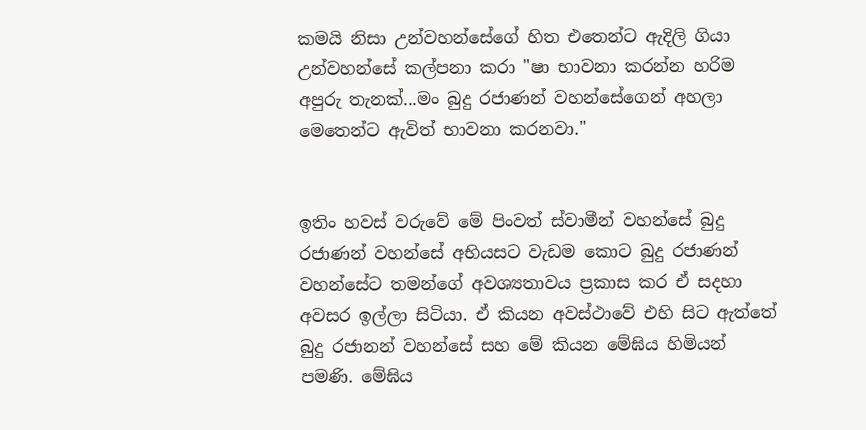කමයි නිසා උන්වහන්සේගේ හිත එතෙන්ට ඇදිලි ගියා උන්වහන්සේ කල්පනා කරා "ෂා භාවනා කරන්න හරිම අපුරු තැනක්...මං බුදු රජාණන් වහන්සේගෙන් අහලා මෙතෙන්ට ඇවිත් භාවනා කරනවා."


ඉතිං හවස් වරුවේ මේ පිංවත් ස්වාමීන් වහන්සේ බුදු රජාණන් වහන්සේ අභියසට වැඩම කොට බුදු රජාණන් වහන්සේට තමන්ගේ අවශ්‍යතාවය ප්‍රකාස කර ඒ සදහා අවසර ඉල්ලා සිටියා. ඒ කියන අවස්ථාවේ එහි සිට ඇත්තේ බුදු රජානන් වහන්සේ සහ මේ කියන මේඝිය හිමියන් පමණි. මේඝිය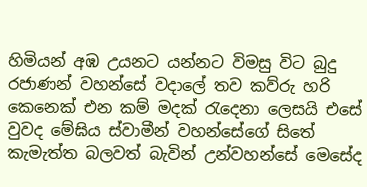හිමියන් අඹ උයනට යන්නට විමසු විට බුදු රජාණන් වහන්සේ වදාලේ තව කව්රු හරි කෙනෙක් එන කම් මදක් රැදෙනා ලෙසයි එසේ වුවද මේඝිය ස්වාමීන් වහන්සේගේ සිතේ කැමැත්ත බලවත් බැවින් උන්වහන්සේ මෙසේද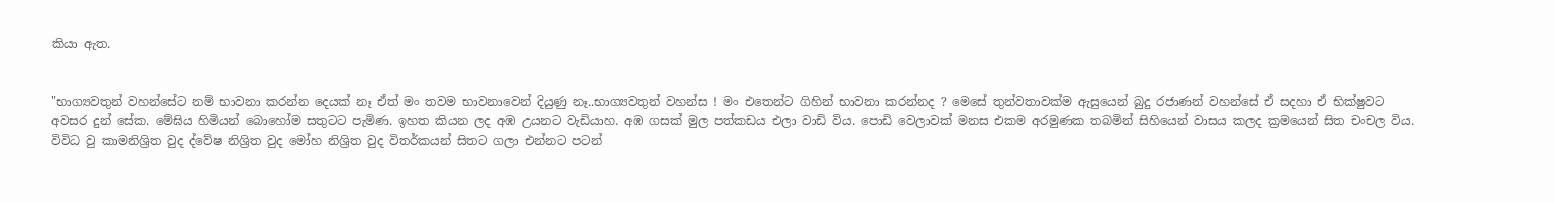කියා ඇත.


"භාග්‍යවතුන් වහන්සේට නම් භාවනා කරන්න දෙයක් නෑ ඒත් මං තවම භාවනාවෙන් දියුණු නෑ..භාග්‍යවතුන් වහන්ස ! මං ‍එතෙන්ට ගිහින් භාවනා කරන්නද ? මෙසේ තුන්වතාවක්ම ඇසුයෙන් බුදු රජාණන් වහන්සේ ඒ සදහා ඒ භික්ෂුවට අවසර දුන් සේක. මේඝිය හිමියන් බොහෝම සතුටට පැමිණ. ඉහත කියන ලද අඹ උයනට වැඩියාහ. අඹ ගසක් මුල පත්කඩය එලා වාඩි විය. පො‍ඩි වෙලාවක් මනස එකම අරමුණක තබමින් සිහියෙන් වාසය කලද ක්‍රමයෙන් සිත චංචල විය. විවිධ වු කාමනිශ්‍රිත වුද ද්වේෂ නිශ්‍රිත වුද මෝහ නිශ්‍රිත වුද විතර්කයන් සිතට ගලා එන්නට පටන්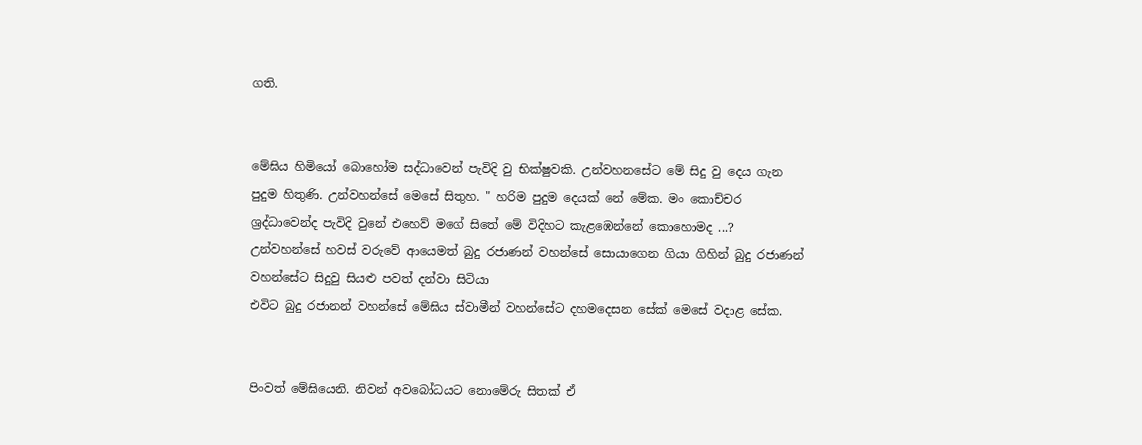ගති.


මේඝිය හිමියෝ බොහෝම සද්ධාවෙන් පැවිදි වු භික්ෂුවකි. උන්වහනසේට මේ සිදු වු දෙය ගැන පුදුම හිතුණි. උන්වහන්සේ මෙසේ සිතුහ. " හරිම පුදුම දෙයක් නේ මේක. මං කොච්චර ශ්‍රද්ධාවෙන්ද පැවිදි වුනේ එහෙව් මගේ සිතේ මේ විදිහට කැළඹෙන්නේ කොහොමද ...?
උන්වහන්සේ හවස් වරුවේ ආයෙමත් බුදු රජාණන් වහන්සේ සොයාගෙන ගියා ගිහින් බුදු රජාණන් වහන්සේට සිදු‍වු සියළු පවත් දන්වා සිටියා
එවිට බුදු රජානන් වහන්සේ මේඝිය ස්වාමීන් වහන්සේට දහමදෙසන සේක් මෙසේ වදාළ සේක.


පිංවත් මේඝියෙනි. නිවන් අවබෝධයට නොමේරු සිතක් ‍ඒ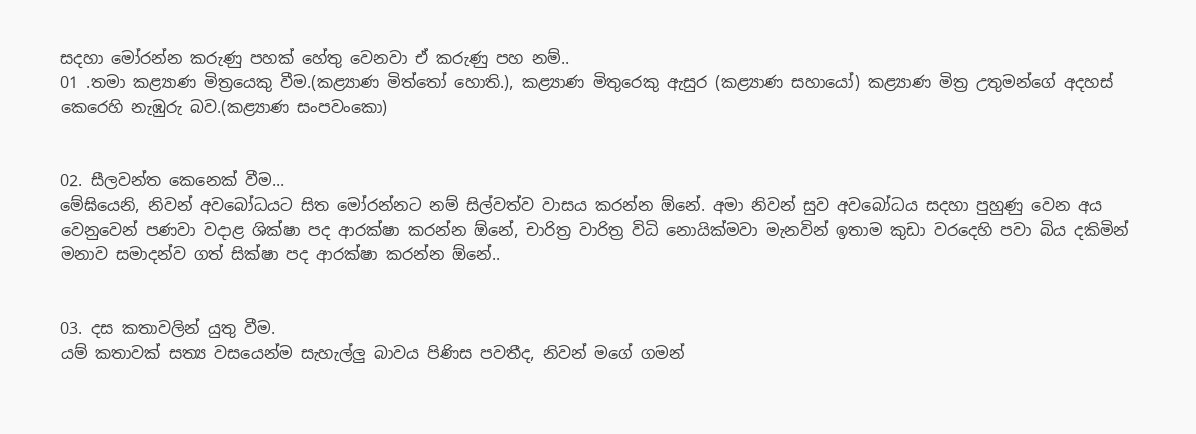සදහා මෝරන්න කරුණු පහක් හේතු වෙනවා ඒ කරුණු පහ නම්..
01 .තමා කළ්‍යාණ මිත්‍රයෙකු වීම.(කළ්‍යාණ මිත්තෝ හොති.), කළ්‍යාණ මිතුරෙකු ඇසුර (කළ්‍යාණ සහායෝ) කළ්‍යාණ මිත්‍ර උතුමන්ගේ අදහස් කෙරෙහි නැඹුරු බව.(කළ්‍යාණ සංපවංකො)


02. සීලවන්ත කෙනෙක් වීම...
මේඝියෙනි, නිවන් අවබෝධයට සිත මෝරන්නට නම් සිල්වත්ව වාසය කරන්න ඕනේ. අමා නිවන් සුව අවබෝධය සදහා පුහුණු වෙන අය වෙනුවෙන් පණවා වදාළ ශික්ෂා පද ආරක්ෂා කරන්න ඕනේ, චාරිත්‍ර වාරිත්‍ර විධි නොයික්මවා මැනවින් ඉතාම කුඩා වරදෙහි පවා බිය දකිමින් මනාව සමාදන්ව ගත් සික්ෂා පද ආරක්ෂා කරන්න ඕනේ..


03. දස කතාවලින් යුතු වීම.
යම් කතාවක් සත්‍ය වසයෙන්ම සැහැල්ලු බාවය පිණිස පවතීද, නිවන් මගේ ගමන්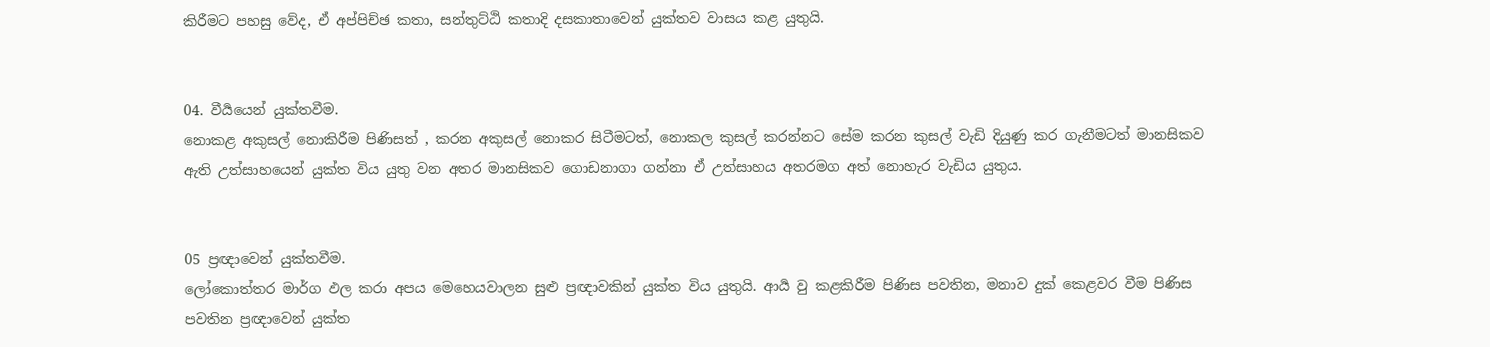කිරීමට පහසු වේද, ඒ අප්පිච්ඡ කතා, සන්තුට්ඨි කතාදි දසකාතාවෙන් යුක්තව වාසය කළ යුතුයි.


04. වී‍ර්‍යයෙන් යුක්තවීම.
නොකළ අකුසල් නොකිරීම පිණිසත් , කරන අකුසල් නොකර සිටීමටත්, නොකල කුසල් කරන්නට සේම කරන කුසල් වැඩි දියුණු කර ගැනීමටත් මානසිකව ඇති උත්සාහයෙන් යුක්ත විය යුතු වන අතර මානසිකව ගොඩනාගා ගන්නා ඒ උත්සාහය අතරමග අත් නොහැර වැඩිය යුතුය.


05 ප්‍රඥාවෙන් යුක්තවීම.
ලෝකොත්තර මාර්ග ඵල කරා අපය මෙහෙයවාලන සුළු ප්‍රඥාවකින් යුක්ත විය යුතුයි. ආර්‍ය වු කළකිරීම පිණිස පවතින, මනාව දුක් කෙළවර වීම පිණිස පවතින ප්‍රඥාවෙන් යුක්ත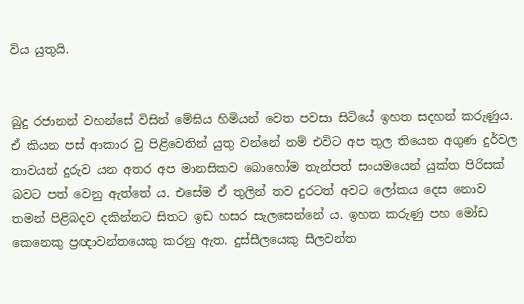විය යුතුයි.


බුදු රජානන් වහන්සේ විසින් මේඝිය හිමියන් වෙත පවසා සිටියේ ඉහත සදහන් කරුණුය. ඒ කියන පස් ආකාර වු පිළිවෙතින් යුතු වන්නේ නම් එවිට අප තුල තියෙන අගුණ දුර්වල තාවයන් දුරුව යන අතර අප මානසිකව බොහෝම තැන්පත් සංයමයෙන් යුක්ත පිරිසක් බවට පත් වෙනු ඇත්තේ ය. එසේම ඒ තුලින් තව දුරටත් අවට ලෝකය දෙස නොව තමන් පිළිබදව දකින්නට සිතට ඉඩ හසර සැලසෙන්නේ ය. ඉහත කරුණු පහ මෝඩ කෙනෙකු ප්‍රඥාවන්තයෙකු කරනු ඇත. දුස්සීලයෙකු සීලවන්ත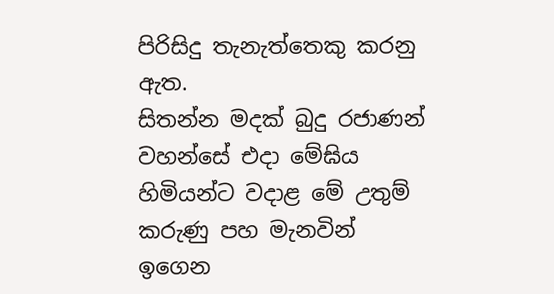පිරිසිදු තැනැත්තෙකු කරනු ඇත.
සිතන්න මදක් බුදු රජාණන් වහන්සේ එදා මේඝිය හිමියන්ට වදාළ මේ උතුම් කරුණු පහ මැනවින් ඉගෙන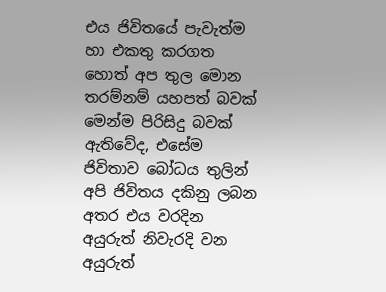එය ජිවිතයේ පැවැත්ම හා එකතු කරගත හොත් අප තුල මොන තරම්නම් යහපත් බවක් මෙන්ම පිරිසිදු බවක් ඇතිවේද, එසේම ජිවිතාව බෝධය තුලින් අපි ජිවිතය දකිනු ලබන අතර එය වරදින අයුරුත් නිවැරදි වන අයුරුත්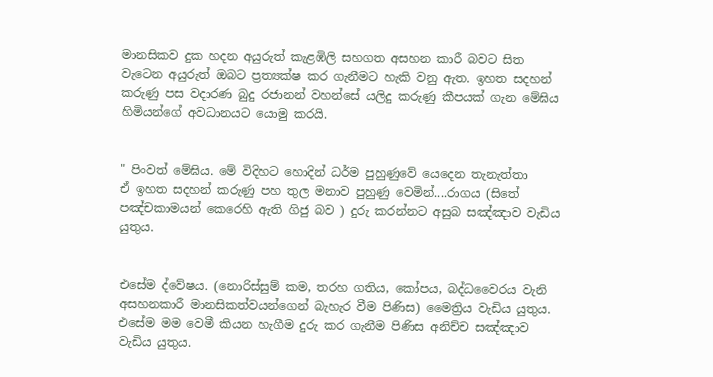මානසිකව දුක හදන අයුරුත් කැළඹිලි සහගත අසහන කාරී බවට සිත වැටෙන අයුරුත් ඔබට ප්‍රත්‍යක්ෂ කර ගැනීමට හැකි වනු ඇත. ඉහත සදහන් කරුණු පස වදාරණ බුදු රජානන් වහන්සේ යලිදු කරුණු කීපයක් ගැන මේඝිය හිමියන්ගේ අවධානයට යොමු කරයි.


" පිංවත් මේඝිය. මේ විදිහට හොදින් ධර්ම පුහුණුවේ යෙදෙන තැනැත්තා ඒ ‍ඉහත සදහන් කරුණු පහ තුල මනාව පුහුණු වෙමින්....රාගය (සිතේ පඤ්චකාමයන් කෙරෙහි ඇති ගිජු බව ) දුරු කරන්නට අසුබ සඤ්ඤාව වැඩිය යුතුය.


එසේම ද්වේෂය. (නොරිස්සුම් කම, තරහ ගතිය, කෝපය, බද්ධවෛරය වැනි අසහනකාරී මානසිකත්වයන්ගෙන් බැහැර වීම පිණිස) මෛත්‍රිය වැඩිය යුතුය.
එසේම මම වෙමී කියන හැගීම දුරු කර ගැනීම පිණිස අනිච්ච සඤ්ඤාව වැඩිය යුතුය.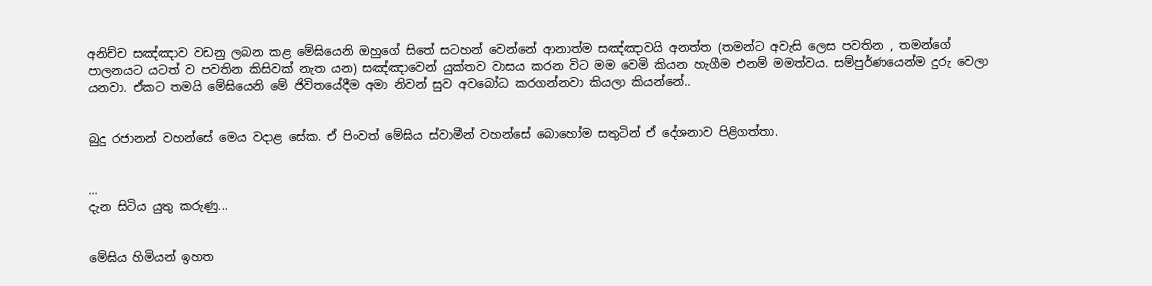අනිච්ච සඤ්ඤාව වඩනු ලබන කළ මේඝියෙනි ඔහුගේ සිතේ සටහන් වෙන්නේ ආනාත්ම සඤ්ඤාවයි අනත්ත (තමන්ට අවැසි ලෙස පවතින , තමන්ගේ පාලනයට යටත් ව පවතින කිසිවක් නැත යන) සඤ්ඤාවෙන් යුක්තව වාසය කරන විට මම වෙමි කියන හැගීම එනම් මමත්වය. සම්පුර්ණයෙන්ම දුරු වෙලා යනවා. ඒකට තමයි මේඝියෙනි මේ ජිවිතයේදීම අමා නිවන් සුව අවබෝධ කරගන්නවා කියලා කියන්නේ..


බුදු රජානන් වහන්සේ මෙය වදාළ සේක. ඒ පිංවත් මේඝිය ස්වාමීන් වහන්සේ බොහෝම සතුටින් ඒ දේශනාව පිළිගත්තා.


...
දැන සිටිය යුතු කරුණු...


මේඝිය හිමියන් ඉහත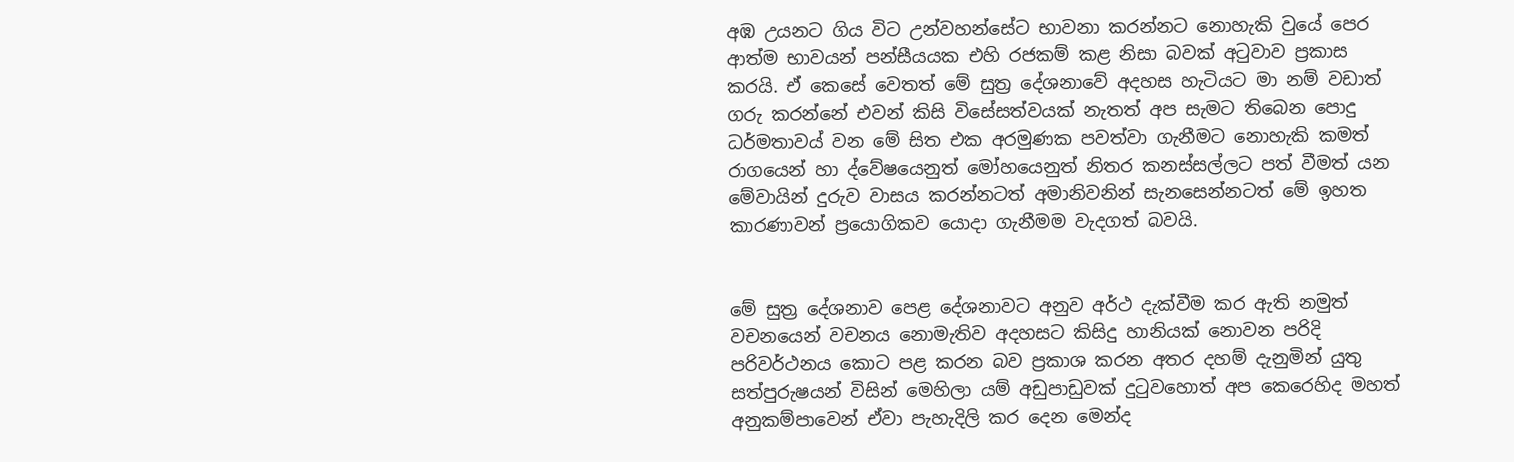අඹ උයනට ගිය විට උන්වහන්සේට භාවනා කරන්නට නොහැකි වුයේ පෙර ආත්ම භාවයන් පන්සීයයක එහි රජකම් කළ නිසා බවක් අටුවාව ප්‍රකාස කරයි. එ‍් කෙසේ වෙතත් මේ සුත්‍ර දේශනාවේ අදහස හැටියට මා නම් වඩාත් ගරු කරන්නේ එවන් කිසි විසේසත්වයක් නැතත් අප සැමට තිබෙන පොදු ධර්මතාවය් වන මේ සිත එක අරමුණක පවත්වා ගැනීමට නොහැකි කමත් රාගයෙන් හා ද්වේෂයෙනුත් මෝහයෙනුත් නිතර කනස්සල්ලට පත් වීමත් යන මේවායින් දුරුව වාසය කරන්නටත් අමානිවනින් සැනසෙන්නටත් මේ ඉහත කාරණාවන් ප්‍රයොගිකව යොදා ගැනීමම වැදගත් බවයි.


මේ සුත්‍ර දේශනා‍ව පෙළ දේශනාවට අනුව අර්ථ දැක්වීම කර ඇති නමුත් වච‍නයෙන් වචනය නොමැතිව අදහසට කිසිදු හානියක් නොවන පරිදි පරිවර්ථනය කොට පළ කරන බව ප්‍රකාශ කරන අතර දහම් දැනුමින් යුතු සත්පුරුෂයන් විසින් මෙහිලා යම් අඩුපාඩුවක් දුටුවහොත් අප කෙරෙහිද මහත් අනුකම්පාවෙන් ඒවා පැහැදිලි කර දෙන මෙන්ද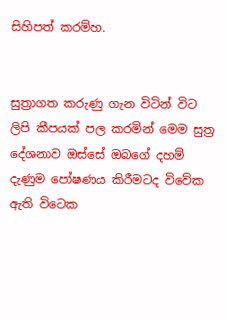සිහිපත් කරම්හ.


සුත්‍රාගත කරුණු ගැන විටින් විට ලිපි කීපයක් පල කරමින්‍ මෙම සුත්‍ර දේශනාව ‍ඔස්සේ ඔබගේ දහම් දැණුම පෝෂණය කිරීමටද විවේක ඇති විටෙක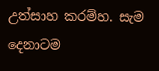උත්සාහ කරම්හ. සැම දෙනාටම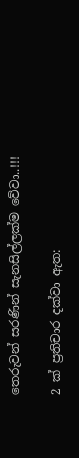තෙරුවන් සරණින් සැනසිල්ලක්ම වේවා..!!!

2 ක් ප්‍රතිචාර දක්වා ඇත: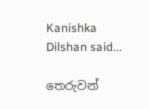Kanishka Dilshan said...

තෙරුවන්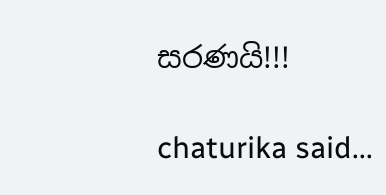සරණයි!!!

chaturika said...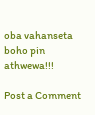oba vahanseta boho pin athwewa!!!

Post a Comment